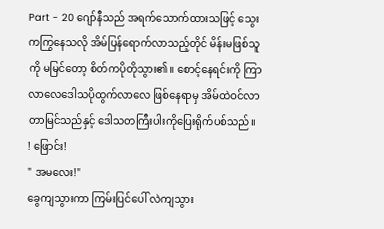Part - 20 ဂျော်နီသည် အရက်သောက်ထားသဖြင့် သွေးကကြွနေသလို အိမ်ပြန်ရောက်လာသည့်တိုင် မိန်းမဖြစ်သူကို မမြင်တော့ စိတ်ကပိုတိုသွား၏။ စောင့်နေရင်းကို ကြာလာလေဒေါသပိုထွက်လာလေ ဖြစ်နေရာမှ အိမ်ထဲဝင်လာတာမြင်သည်နှင့် ဒေါသတကြီးပါးကိုပြေးရိုက်ပစ်သည်။
! ဖြောင်း!
" အမလေး!"
ခွေကျသွားကာ ကြမ်းပြင်ပေါ် လဲကျသွား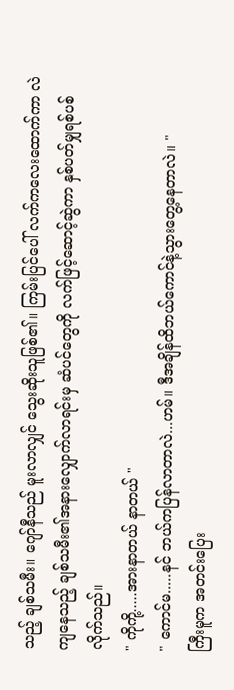သည့် ချစ်သမီး။ ဂျော်နီသည် မူးလာလျှင် သွေးဆိုးသူဖြစ်၏။ ကြမ်းပြင်ပေါ် လက်ကလေးထောက်ကာ လဲကျနေသည့် ချစ်သမီး၏အနားလျှောက်လာရင်းမှ ဆံပင်တွေကို လက်ဖြင့်ဆောင့်ဆွဲကာ နှစ်ပတ်မျှရစ်ပစ်လိုက်သည်။
" ကိုကို့.....အားနာတယ် နာတယ် "
" ကောင်မ.....နင် ဘယ်ကပြန်လာတာလဲ...ဟမ်။ ဒီအချိန်ထိဘယ်ကောင်နဲ့သွားတွေ့နေတာလဲ။ "
ကြီးမူက အတင်းပြေး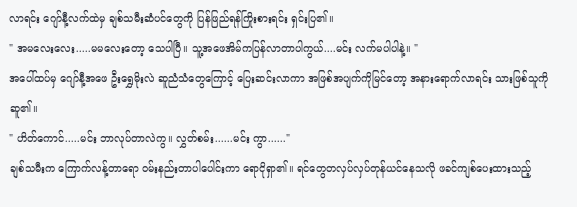လာရင်း ဂျော်နီ့လက်ထဲမှ ချစ်သမီးဆံပင်တွေကို ပြန်ဖြည်ရန်ကြိုးစားရင်း ရှင်းပြ၏။
" အမလေးလေး.....မမလေးတော့ သေပါပြီ။ သူ့အဖေအိမ်ကပြန်လာတာပါကွယ်....မင်း လက်မပါပါနဲ့။ "
အပေါ်ထပ်မှ ဂျော်နီ့အဖေ ဦးရွှေမိုးလဲ ဆူညံသံတွေကြောင့် ပြေးဆင်းလာကာ အဖြစ်အပျက်ကိုမြင်တော့ အနားရောက်လာရင်း သားဖြစ်သူကိုဆူ၏။
" ဟိတ်ကောင်.....မင်း ဘာလုပ်တာလဲကွ။ လွှတ်စမ်း......မင်း ကွာ......"
ချစ်သမီးက ကြောက်လန့်တာရော ဝမ်းနည်းတာပါပေါင်းကာ ရောငိုရှာ၏။ ရင်တွေတလှပ်လှပ်တုန်ယင်နေသလို ဖခင်ကျစ်ပေးထားသည့်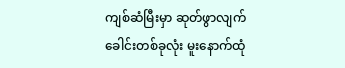ကျစ်ဆံမြီးမှာ ဆုတ်ဖွာလျက် ခေါင်းတစ်ခုလုံး မူးနောက်ထုံ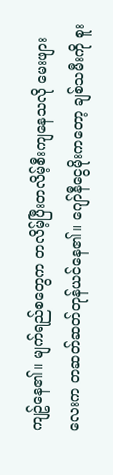ကျဥ်နေ၏။ မျက်ရည်စတွေက တလိမ့်ပြီးတလိမ့်စီးကျနေသလို မေးဖျားလေးက တဆတ်ဆတ်တုန်ယင်နေ၏။ ဂျော်နီငွေမိုးကတော့ ချစ်သမီးကို စူး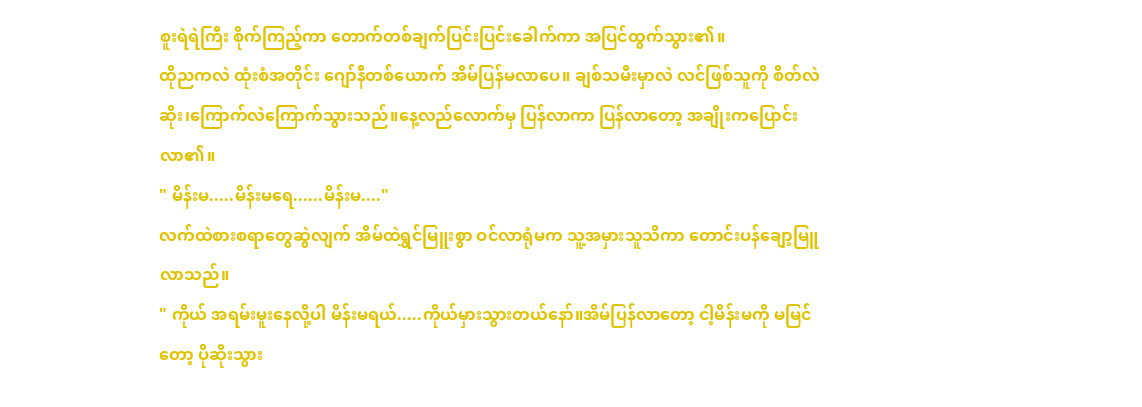စူးရဲရဲကြီး စိုက်ကြည့်ကာ တောက်တစ်ချက်ပြင်းပြင်းခေါက်ကာ အပြင်ထွက်သွား၏။
ထိုညကလဲ ထုံးစံအတိုင်း ဂျော်နီတစ်ယောက် အိမ်ပြန်မလာပေ။ ချစ်သမီးမှာလဲ လင်ဖြစ်သူကို စိတ်လဲဆိုး၊ကြောက်လဲကြောက်သွားသည်။နေ့လည်လောက်မှ ပြန်လာကာ ပြန်လာတော့ အချိုးကပြောင်းလာ၏။
" မိန်းမ.....မိန်းမရေ......မိန်းမ...."
လက်ထဲစားစရာတွေဆွဲလျက် အိမ်ထဲရွှင်မြူးစွာ ဝင်လာရုံမက သူ့အမှားသူသိကာ တောင်းပန်ချော့မြူလာသည်။
" ကိုယ် အရမ်းမူးနေလို့ပါ မိန်းမရယ်.....ကိုယ်မှားသွားတယ်နော်။အိမ်ပြန်လာတော့ ငါ့မိန်းမကို မမြင်တော့ ပိုဆိုးသွား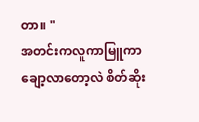တာ။ "
အတင်းကလူကာမြူကာ ချော့လာတော့လဲ စိတ်ဆိုး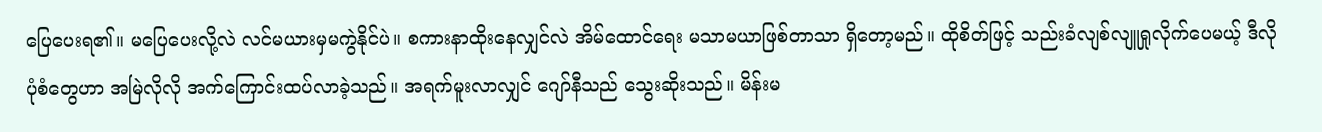ပြေပေးရ၏။ မပြေပေးလို့လဲ လင်မယားမှမကွဲနိုင်ပဲ။ စကားနာထိုးနေလျှင်လဲ အိမ်ထောင်ရေး မသာမယာဖြစ်တာသာ ရှိတော့မည်။ ထိုစိတ်ဖြင့် သည်းခံလျစ်လျူရှုလိုက်ပေမယ့် ဒီလိုပုံစံတွေဟာ အမြဲလိုလို အက်ကြောင်းထပ်လာခဲ့သည်။ အရက်မူးလာလျှင် ဂျော်နီသည် သွေးဆိုးသည်။ မိန်းမ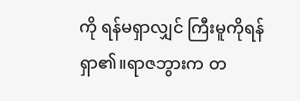ကို ရန်မရှာလျှင် ကြီးမူကိုရန်ရှာ၏။ရာဇဘွားက တ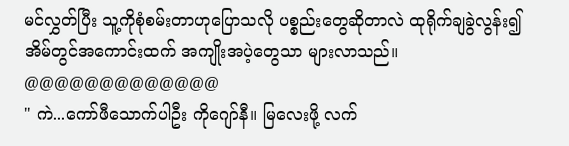မင်လွှတ်ပြီး သူ့ကိုစုံစမ်းတာဟုပြောသလို ပစ္စည်းတွေဆိုတာလဲ ထုရိုက်ချခွဲလွန်း၍ အိမ်တွင်အကောင်းထက် အကျိုးအပဲ့တွေသာ များလာသည်။
@@@@@@@@@@@@@
" ကဲ...ကော်ဖီသောက်ပါဦး ကိုဂျော်နီ။ မြလေးဖို့ လက်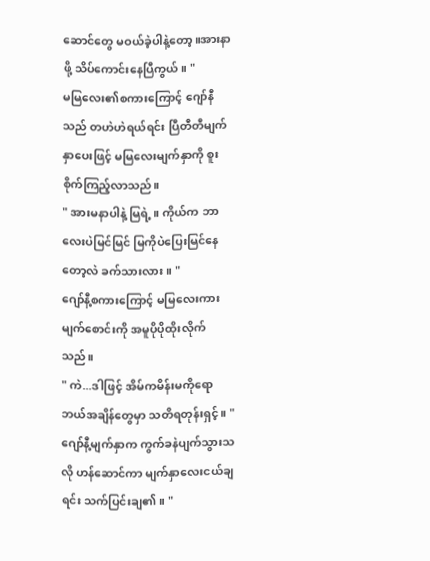ဆောင်တွေ မဝယ်ခဲ့ပါနဲ့တော့။အားနာဖို့ သိပ်ကောင်းနေပြီကွယ်။ "
မမြလေး၏စကားကြောင့် ဂျော်နီသည် တဟဲဟဲရယ်ရင်း ပြီတီတီမျက်နှာပေးဖြင့် မမြလေးမျက်နှာကို စူးစိုက်ကြည့်လာသည်။
" အားမနာပါနဲ့ မြရဲ့။ ကိုယ်က ဘာလေးပဲမြင်မြင် မြကိုပဲပြေးမြင်နေတော့လဲ ခက်သားလား။ "
ဂျော်နီ့စကားကြောင့် မမြလေးကား မျက်စောင်းကို အမူပိုပိုထိုးလိုက်သည်။
" ကဲ...ဒါဖြင့် အိမ်ကမိန်းမကိုရော ဘယ်အချိန်တွေမှာ သတိရတုန်းရှင့်။ "
ဂျော်နီ့မျက်နှာက ကွက်ခနဲပျက်သွားသလို ဟန်ဆောင်ကာ မျက်နှာလေးငယ်ချရင်း သက်ပြင်းချ၏။ "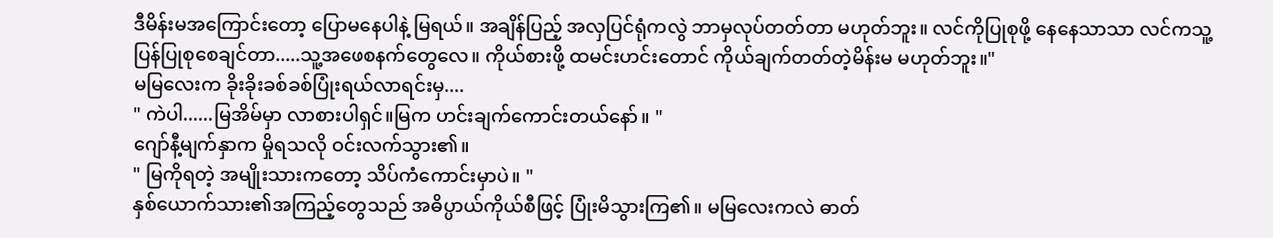ဒီမိန်းမအကြောင်းတော့ ပြောမနေပါနဲ့ မြရယ်။ အချိန်ပြည့် အလှပြင်ရုံကလွဲ ဘာမှလုပ်တတ်တာ မဟုတ်ဘူး။ လင်ကိုပြုစုဖို့ နေနေသာသာ လင်ကသူ့ပြန်ပြုစုစေချင်တာ.....သူ့အဖေစနက်တွေလေ။ ကိုယ်စားဖို့ ထမင်းဟင်းတောင် ကိုယ်ချက်တတ်တဲ့မိန်းမ မဟုတ်ဘူး။"
မမြလေးက ခိုးခိုးခစ်ခစ်ပြုံးရယ်လာရင်းမှ....
" ကဲပါ......မြအိမ်မှာ လာစားပါရှင်။မြက ဟင်းချက်ကောင်းတယ်နော်။ "
ဂျော်နီ့မျက်နှာက မှိုရသလို ဝင်းလက်သွား၏။
" မြကိုရတဲ့ အမျိုးသားကတော့ သိပ်ကံကောင်းမှာပဲ။ "
နှစ်ယောက်သား၏အကြည့်တွေသည် အဓိပ္ပာယ်ကိုယ်စီဖြင့် ပြုံးမိသွားကြ၏။ မမြလေးကလဲ ဓာတ်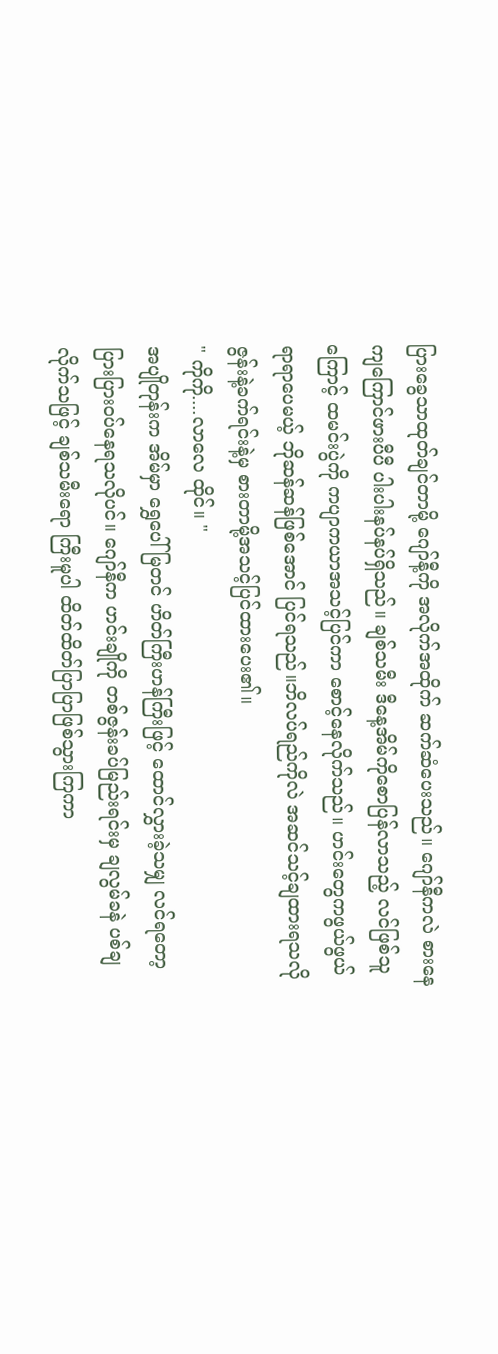ပြားခွေသာထုတ်ချင်တာမို့ ဂျော်နီ့ကို အလိုက်အထိုက် ဆက်ဆံပေးသည်။ ဂျော်နီကလဲ စားနေကျကြောင်ဖားပီပီ ပါးပါးနပ်နပ်ရှိသည်။ ချစ်သမီး ဒီနေ့အိမ်ကိုစောပြန်လာသည့် လင်ဖြစ်သူကြောင့် ထမင်းပွဲကို ကပျာကယာအသင့်ပြင်ကာ စောင့်နေလိုက်သည်။ ဟင်းတွေကဖွယ်ဖွယ်ရာရာပေမယ့် ဘိုဆန်ဆန်ဖြစ်အောင် ပြင်ရသည်။ဘိလပ်ရည်ကိုလဲ အဆင်သင့်ချထားရသလို ဇွန်းနဲ့ခက်ရင်းနဲ့မှ စားတာမို့အသင့်ပြင်ထားပေး၏။
" ကိုကို....လာလေ ထိုင်။ "
အပျိုတုန်းက အိမ်မှာ ရွှေပေါ်မြတင် ဟိတ်ကြီးဟန်ကြီးဖြင့် ထောင်လွှားခဲ့သမျှ လင်ရတော့ ပြားပြားဝပ်နေရသလိုပင်။ ဂျော်နီက ဟင်းချိုကို တစ်ဇွန်းခပ်မြည်းရင်းမှ ချလွမ်ခနဲ ပစ်ချလိုက်သဖြင့် ချစ်သမီးရော ကြီးမူပါ ထိတ်ထိတ်ပြာပြာဖြစ်သွားကြကာ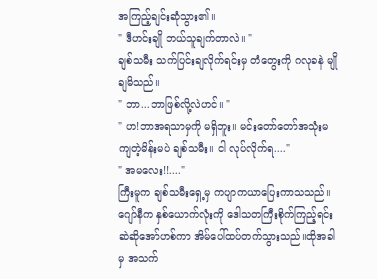အကြည့်ချင်းဆုံသွား၏။
" ဒီဟင်းချို ဘယ်သူချက်တာလဲ။ "
ချစ်သမီး သက်ပြင်းချလိုက်ရင်းမှ တံတွေးကို ဂလုခနဲ မျိုချမိသည်။
" ဘာ...ဘာဖြစ်လို့လဲဟင်။ "
" ဟ!ဘာအရသာမှကို မရှိဘူး။ မင်းတော်တော်အသုံးမကျတဲ့မိန်းမပဲ ချစ်သမီး။ ငါ လုပ်လိုက်ရ...."
" အမလေး!!...."
ကြီးမူက ချစ်သမီးရှေ့မှ ကပျာကယာပြေးကာသသည်။ ဂျော်နီက နှစ်ယောက်လုံးကို ဒေါသတကြီးစိုက်ကြည့်ရင်း ဆဲဆိုအော်ဟစ်ကာ အိမ်ပေါ်ထပ်တက်သွားသည်။ထိုအခါမှ အသက်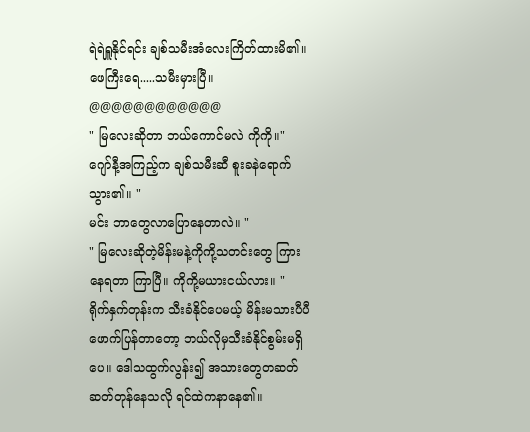ရဲရဲရှူနိုင်ရင်း ချစ်သမီးအံလေးကြိတ်ထားမိ၏။ ဖေကြီးရေ.....သမီးမှားပြီ။
@@@@@@@@@@@@
" မြလေးဆိုတာ ဘယ်ကောင်မလဲ ကိုကို။"
ဂျော်နီ့အကြည့်က ချစ်သမီးဆီ စူးခနဲရောက်သွား၏။ "
မင်း ဘာတွေလာပြောနေတာလဲ။ "
" မြလေးဆိုတဲ့မိန်းမနဲ့ကိုကို့သတင်းတွေ ကြားနေရတာ ကြာပြီ။ ကိုကို့မယားငယ်လား။ "
ရိုက်နှက်တုန်းက သီးခံနိုင်ပေမယ့် မိန်းမသားပီပီ ဖောက်ပြန်တာတော့ ဘယ်လိုမှသီးခံနိုင်စွမ်းမရှိပေ။ ဒေါသထွက်လွန်း၍ အသားတွေတဆတ်ဆတ်တုန်နေသလို ရင်ထဲကနာနေ၏။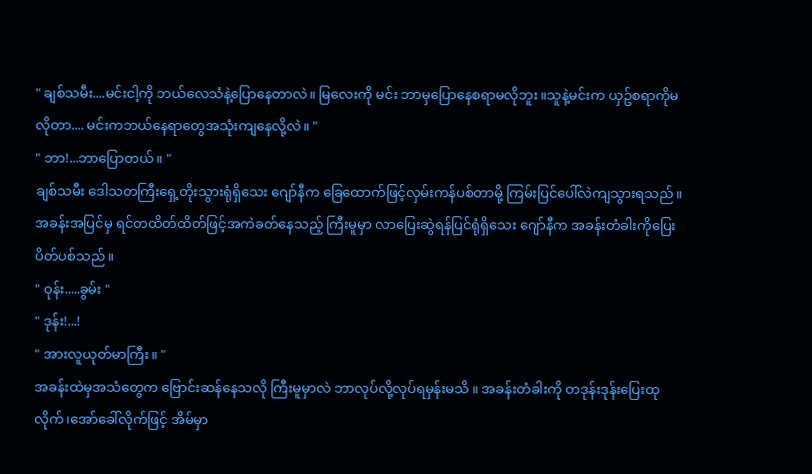" ချစ်သမီး....မင်းငါ့ကို ဘယ်လေသံနဲ့ပြောနေတာလဲ။ မြလေးကို မင်း ဘာမှပြောနေစရာမလိုဘူး။သူနဲ့မင်းက ယှဥ်စရာကိုမလိုတာ.... မင်းကဘယ်နေရာတွေအသုံးကျနေလို့လဲ။ "
" ဘာ!...ဘာပြောတယ်။ "
ချစ်သမီး ဒေါသတကြီးရှေ့တိုးသွားရုံရှိသေး ဂျော်နီက ခြေထောက်ဖြင့်လှမ်းကန်ပစ်တာမို့ ကြမ်းပြင်ပေါ်လဲကျသွားရသည်။ အခန်းအပြင်မှ ရင်တထိတ်ထိတ်ဖြင့်အကဲခတ်နေသည့် ကြီးမူမှာ လာပြေးဆွဲရန်ပြင်ရုံရှိသေး ဂျော်နီက အခန်းတံခါးကိုပြေးပိတ်ပစ်သည်။
" ဝုန်း.....ခွမ်း "
" ဒုန်း!...!
" အားလူယုတ်မာကြီး။ "
အခန်းထဲမှအသံတွေက ဗြောင်းဆန်နေသလို ကြီးမူမှာလဲ ဘာလုပ်လို့လုပ်ရမှန်းမသိ ။ အခန်းတံခါးကို တဒုန်းဒုန်းပြေးထုလိုက်၊အော်ခေါ်လိုက်ဖြင့် အိမ်မှာ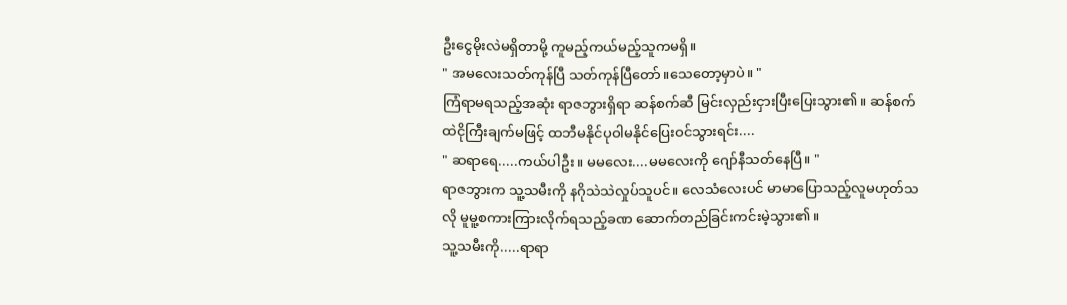ဦးငွေမိုးလဲမရှိတာမို့ ကူမည့်ကယ်မည့်သူကမရှိ။
" အမလေးသတ်ကုန်ပြီ သတ်ကုန်ပြီတော်။သေတော့မှာပဲ။ "
ကြံရာမရသည့်အဆုံး ရာဇဘွားရှိရာ ဆန်စက်ဆီ မြင်းလှည်းငှားပြီးပြေးသွား၏။ ဆန်စက်ထဲငိုကြီးချက်မဖြင့် ထဘီမနိုင်ပုဝါမနိုင်ပြေးဝင်သွားရင်း....
" ဆရာရေ.....ကယ်ပါဦး။ မမလေး....မမလေးကို ဂျော်နီသတ်နေပြီ။ "
ရာဇဘွားက သူ့သမီးကို နဂိုသဲသဲလှုပ်သူပင်။ လေသံလေးပင် မာမာပြောသည့်လူမဟုတ်သလို မူမူ့စကားကြားလိုက်ရသည့်ခဏ ဆောက်တည်ခြင်းကင်းမဲ့သွား၏။
သူ့သမီးကို.....ရာရာ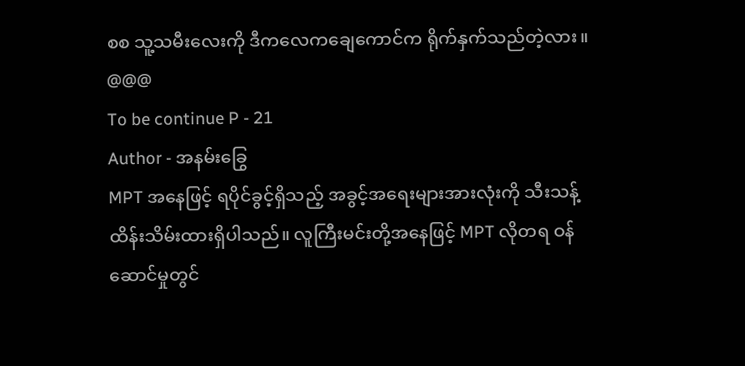စစ သူ့သမီးလေးကို ဒီကလေကချေကောင်က ရိုက်နှက်သည်တဲ့လား။
@@@
To be continue P - 21
Author - အနမ်းခြွေ
MPT အနေဖြင့် ရပိုင်ခွင့်ရှိသည့် အခွင့်အရေးများအားလုံးကို သီးသန့်ထိန်းသိမ်းထားရှိပါသည်။ လူကြီးမင်းတို့အနေဖြင့် MPT လိုတရ ဝန်ဆောင်မှုတွင်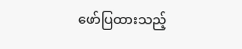ဖော်ပြထားသည့်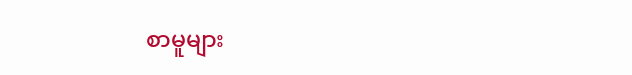စာမူများ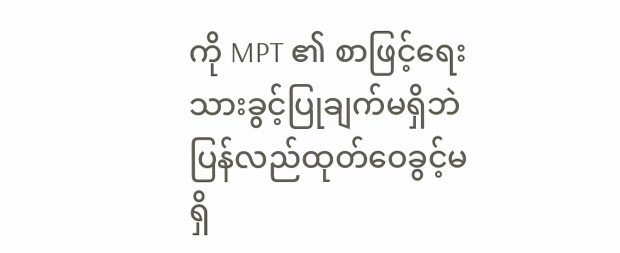ကို MPT ၏ စာဖြင့်ရေးသားခွင့်ပြုချက်မရှိဘဲ ပြန်လည်ထုတ်ဝေခွင့်မရှိ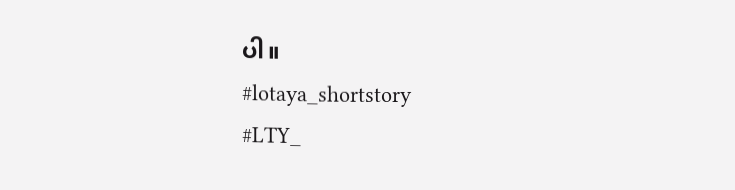ပါ။
#lotaya_shortstory
#LTY_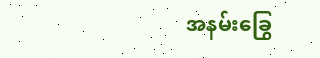အနမ်းခြွေ